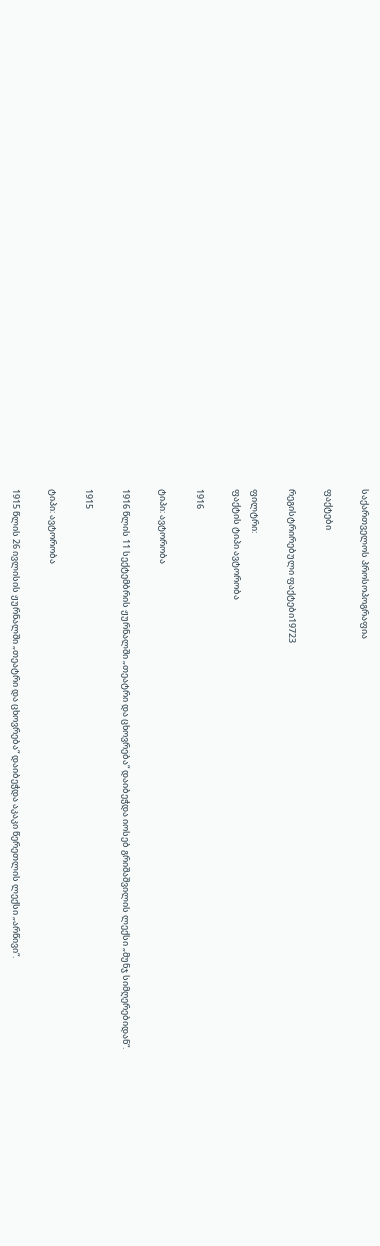საქართველოს პროსოპოგრაფია

ფაქტები

რეგისტრირებული ფაქტები19723

ფილტრი:
ფაქტის ტიპი ავტორობა

1916

ტიპი: ავტორობა

1916 წლის 11 სექტემბრის ჟურნალში „თეატრი და ცხოვრება“ დაიბეჭდა იოსებ გრიშაშვილის ლექსი „მუნჯ სიმღერებიდან“.

1915

ტიპი: ავტორობა

1915 წლის 26 ივლისის ჟურნალში „თეატრი და ცხოვრება“ დაიბეჭდა აკაკი წერეთლის ლექსი „არწივი“.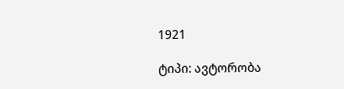1921

ტიპი: ავტორობა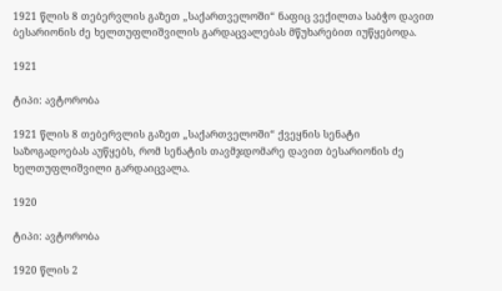1921 წლის 8 თებერვლის გაზეთ „საქართველოში“ ნაფიც ვექილთა საბჭო დავით ბესარიონის ძე ხელთუფლიშვილის გარდაცვალებას მწუხარებით იუწყებოდა.

1921

ტიპი: ავტორობა

1921 წლის 8 თებერვლის გაზეთ „საქართველოში“ ქვეყნის სენატი საზოგადოებას აუწყებს, რომ სენატის თავმჯდომარე დავით ბესარიონის ძე ხელთუფლიშვილი გარდაიცვალა.

1920

ტიპი: ავტორობა

1920 წლის 2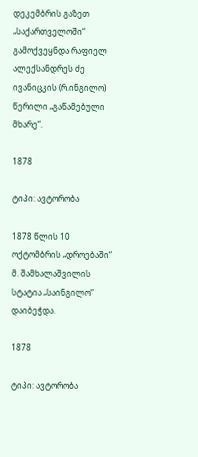დეკემბრის გაზეთ „საქართველოში“ გამოქვეყნდა რაფიელ ალექსანდრეს ძე ივანიცკის (რ.ინგილო) წერილი „გაწამებული მხარე“.

1878

ტიპი: ავტორობა

1878 წლის 10 ოქტომბრის „დროებაში“ მ. შამხალაშვილის სტატია „საინგილო“ დაიბეჭდა.

1878

ტიპი: ავტორობა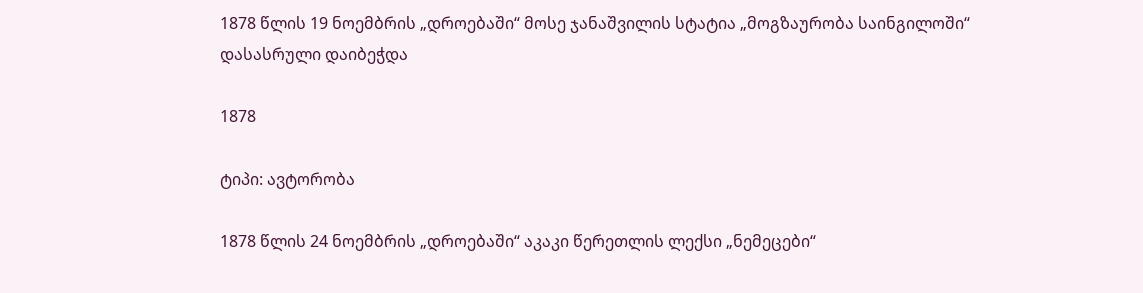1878 წლის 19 ნოემბრის „დროებაში“ მოსე ჯანაშვილის სტატია „მოგზაურობა საინგილოში“ დასასრული დაიბეჭდა

1878

ტიპი: ავტორობა

1878 წლის 24 ნოემბრის „დროებაში“ აკაკი წერეთლის ლექსი „ნემეცები“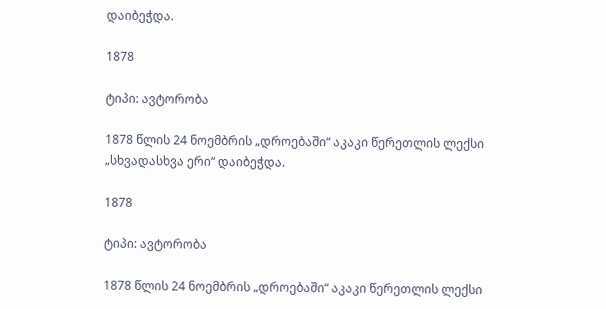დაიბეჭდა.

1878

ტიპი: ავტორობა

1878 წლის 24 ნოემბრის „დროებაში“ აკაკი წერეთლის ლექსი „სხვადასხვა ერი“ დაიბეჭდა.

1878

ტიპი: ავტორობა

1878 წლის 24 ნოემბრის „დროებაში“ აკაკი წერეთლის ლექსი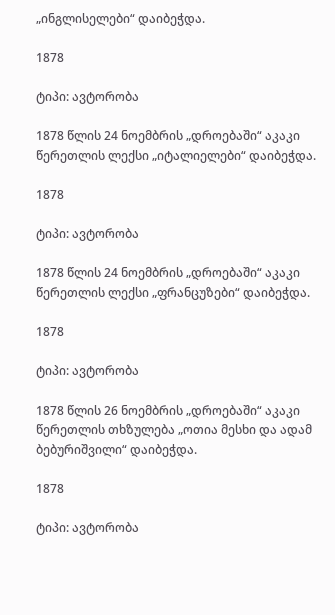„ინგლისელები“ დაიბეჭდა.

1878

ტიპი: ავტორობა

1878 წლის 24 ნოემბრის „დროებაში“ აკაკი წერეთლის ლექსი „იტალიელები“ დაიბეჭდა.

1878

ტიპი: ავტორობა

1878 წლის 24 ნოემბრის „დროებაში“ აკაკი წერეთლის ლექსი „ფრანცუზები“ დაიბეჭდა.

1878

ტიპი: ავტორობა

1878 წლის 26 ნოემბრის „დროებაში“ აკაკი წერეთლის თხზულება „ოთია მესხი და ადამ ბებურიშვილი“ დაიბეჭდა.

1878

ტიპი: ავტორობა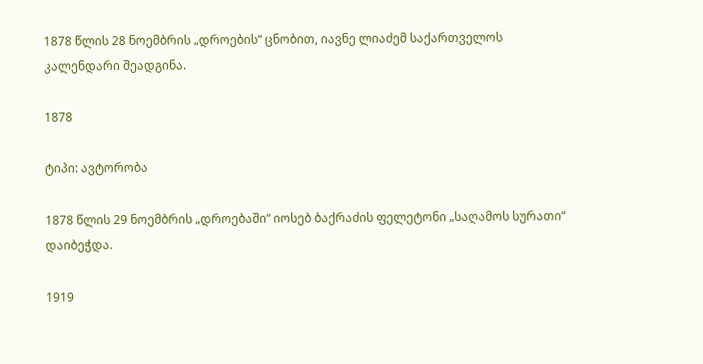1878 წლის 28 ნოემბრის „დროების“ ცნობით, იავნე ლიაძემ საქართველოს კალენდარი შეადგინა.

1878

ტიპი: ავტორობა

1878 წლის 29 ნოემბრის „დროებაში“ იოსებ ბაქრაძის ფელეტონი „საღამოს სურათი“ დაიბეჭდა.

1919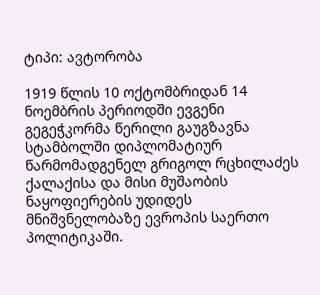ტიპი: ავტორობა

1919 წლის 10 ოქტომბრიდან 14 ნოემბრის პერიოდში ევგენი გეგეჭკორმა წერილი გაუგზავნა სტამბოლში დიპლომატიურ წარმომადგენელ გრიგოლ რცხილაძეს ქალაქისა და მისი მუშაობის ნაყოფიერების უდიდეს მნიშვნელობაზე ევროპის საერთო პოლიტიკაში.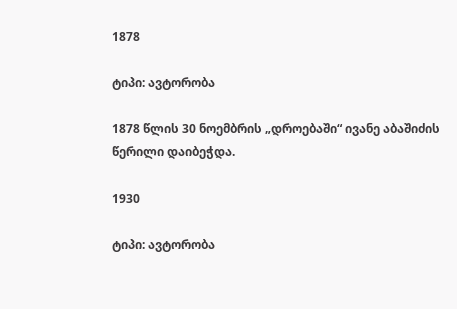1878

ტიპი: ავტორობა

1878 წლის 30 ნოემბრის „დროებაში“ ივანე აბაშიძის წერილი დაიბეჭდა.

1930

ტიპი: ავტორობა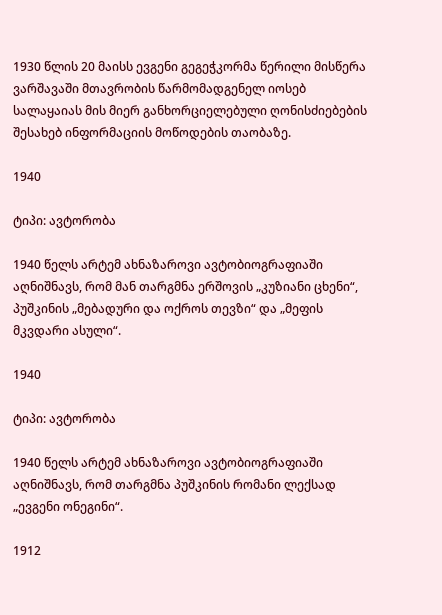1930 წლის 20 მაისს ევგენი გეგეჭკორმა წერილი მისწერა ვარშავაში მთავრობის წარმომადგენელ იოსებ სალაყაიას მის მიერ განხორციელებული ღონისძიებების შესახებ ინფორმაციის მოწოდების თაობაზე.

1940

ტიპი: ავტორობა

1940 წელს არტემ ახნაზაროვი ავტობიოგრაფიაში აღნიშნავს, რომ მან თარგმნა ერშოვის „კუზიანი ცხენი“, პუშკინის „მებადური და ოქროს თევზი“ და „მეფის მკვდარი ასული“.

1940

ტიპი: ავტორობა

1940 წელს არტემ ახნაზაროვი ავტობიოგრაფიაში აღნიშნავს, რომ თარგმნა პუშკინის რომანი ლექსად „ევგენი ონეგინი“.

1912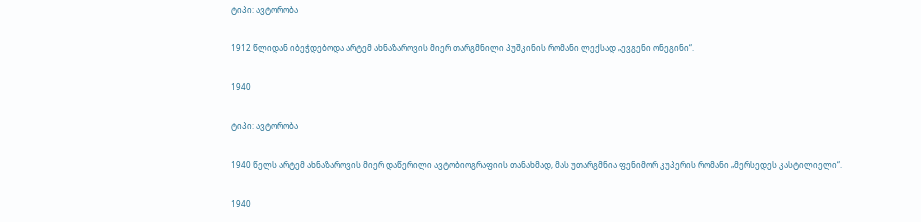ტიპი: ავტორობა

1912 წლიდან იბეჭდებოდა არტემ ახნაზაროვის მიერ თარგმნილი პუშკინის რომანი ლექსად „ევგენი ონეგინი“.

1940

ტიპი: ავტორობა

1940 წელს არტემ ახნაზაროვის მიერ დაწერილი ავტობიოგრაფიის თანახმად, მას უთარგმნია ფენიმორ კუპერის რომანი „მერსედეს კასტილიელი“.

1940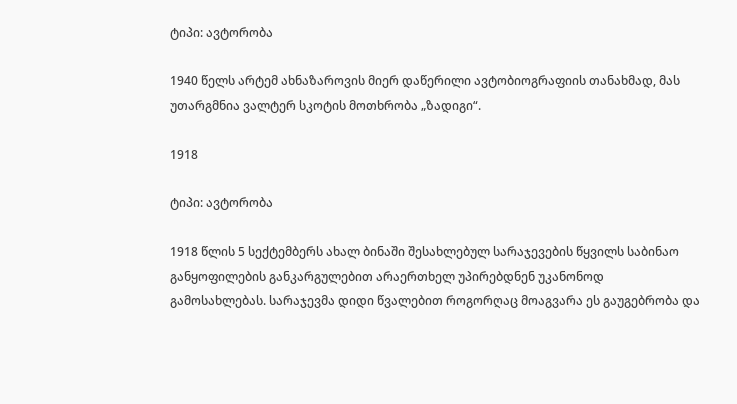ტიპი: ავტორობა

1940 წელს არტემ ახნაზაროვის მიერ დაწერილი ავტობიოგრაფიის თანახმად, მას უთარგმნია ვალტერ სკოტის მოთხრობა „ზადიგი“.

1918

ტიპი: ავტორობა

1918 წლის 5 სექტემბერს ახალ ბინაში შესახლებულ სარაჯევების წყვილს საბინაო განყოფილების განკარგულებით არაერთხელ უპირებდნენ უკანონოდ გამოსახლებას. სარაჯევმა დიდი წვალებით როგორღაც მოაგვარა ეს გაუგებრობა და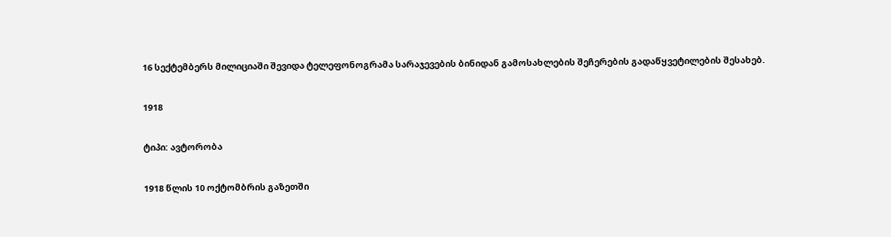16 სექტემბერს მილიციაში შევიდა ტელეფონოგრამა სარაჯევების ბინიდან გამოსახლების შეჩერების გადაწყვეტილების შესახებ.

1918

ტიპი: ავტორობა

1918 წლის 10 ოქტომბრის გაზეთში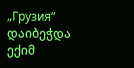„Грузия“ დაიბეჭდა ექიმ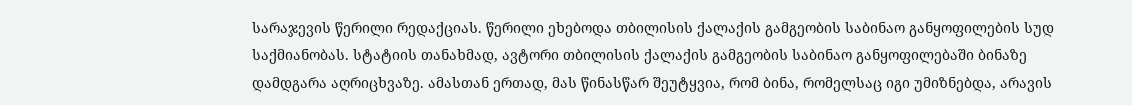სარაჯევის წერილი რედაქციას. წერილი ეხებოდა თბილისის ქალაქის გამგეობის საბინაო განყოფილების სუდ საქმიანობას. სტატიის თანახმად, ავტორი თბილისის ქალაქის გამგეობის საბინაო განყოფილებაში ბინაზე დამდგარა აღრიცხვაზე. ამასთან ერთად, მას წინასწარ შეუტყვია, რომ ბინა, რომელსაც იგი უმიზნებდა, არავის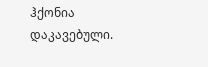ჰქონია დაკავებული.